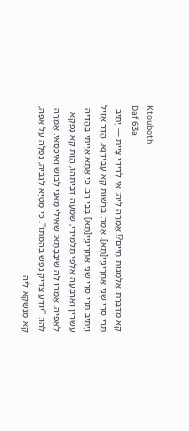Ktouboth
Daf 63a
קָא מִדַּבְּרַתְּ אַלְמְנוּת חַיִּים?! אֲמַרָה לֵיהּ: אִי לְדִידִי צָיֵית — יָתֵיב תְּרֵי סְרֵי שְׁנֵי אַחְרָינְיָי[תָא]. אָמַר: בִּרְשׁוּת קָא עָבֵידְנָא. הֲדַר אָזֵיל וְיָתֵיב תְּרֵי סְרֵי שְׁנֵי אַחְרָינְיָי[תָא] בְּבֵי רַב. כִּי אֲתָא אַיְיתִי בַּהֲדֵיהּ עֶשְׂרִין וְאַרְבְּעָה אַלְפֵי תַּלְמִידֵי, שְׁמַעָה דְּבֵיתְהוּ, הֲוָת קָא נָפְקָא לְאַפֵּיהּ. אֲמַרוּ לַהּ שִׁיבָבָתָא: שְׁאִילִי מָאנֵי לְבוֹשׁ וְאִיכַּסַּאי. אֲמַרָה לְהוּ: ''יוֹדֵעַ צַדִּיק נֶפֶשׁ בְּהֶמְתּוֹ''. כִּי מָטְיָא לְגַבֵּיהּ, נְפַלָה עַל אַפַּהּ, קָא מְנַשְּׁקָא לֵיהּ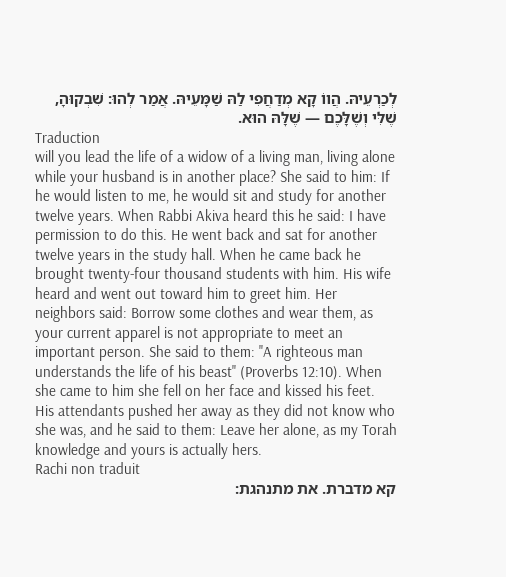לְכַרְעֵיהּ. הֲווֹ קָא מְדַחֲפִי לַהּ שַׁמָּעֵיהּ. אֲמַר לְהוּ: שִׁבְקוּהָ, שֶׁלִּי וְשֶׁלָּכֶם — שֶׁלָּהּ הוּא.
Traduction
will you lead the life of a widow of a living man, living alone while your husband is in another place? She said to him: If he would listen to me, he would sit and study for another twelve years. When Rabbi Akiva heard this he said: I have permission to do this. He went back and sat for another twelve years in the study hall. When he came back he brought twenty-four thousand students with him. His wife heard and went out toward him to greet him. Her neighbors said: Borrow some clothes and wear them, as your current apparel is not appropriate to meet an important person. She said to them: ''A righteous man understands the life of his beast'' (Proverbs 12:10). When she came to him she fell on her face and kissed his feet. His attendants pushed her away as they did not know who she was, and he said to them: Leave her alone, as my Torah knowledge and yours is actually hers.
Rachi non traduit
קא מדברת. את מתנהגת: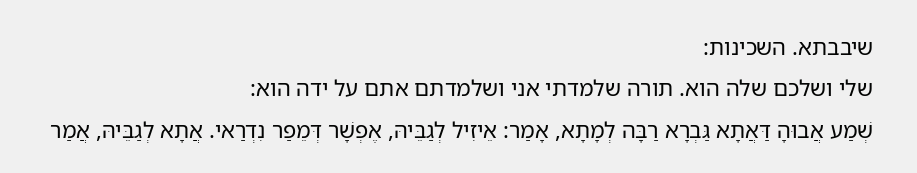שיבבתא. השכינות:
שלי ושלכם שלה הוא. תורה שלמדתי אני ושלמדתם אתם על ידה הוא:
שְׁמַע אֲבוּהָ דַּאֲתָא גַּבְרָא רַבָּה לְמָתָא, אָמַר: אֵיזִיל לְגַבֵּיהּ, אֶפְשָׁר דְּמֵפַר נִדְרַאי. אֲתָא לְגַבֵּיהּ, אֲמַר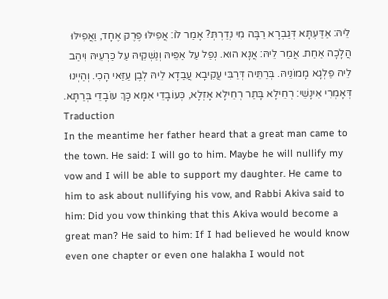לֵיהּ: אַדַּעְתָּא דְּגַבְרָא רַבָּה מִי נְדַרְתְּ? אָמַר לוֹ: אֲפִילּוּ פֶּרֶק אֶחָד, וַאֲפִילּוּ הֲלָכָה אַחַת. אֲמַר לֵיהּ: אֲנָא הוּא. נְפַל עַל אַפֵּיהּ וְנַשְּׁקֵיהּ עַל כַּרְעֵיהּ וִיהַב לֵיהּ פַּלְגָא מָמוֹנֵיהּ. בְּרַתֵּיה דְּרַבִּי עֲקִיבָא עֲבַדָא לֵיהּ לְבֶן עַזַּאי הָכִי. וְהַיְינוּ דְּאָמְרִי אִינָשֵׁי: רְחֵילָא בָּתַר רְחֵילָא אָזְלָא, כְּעוֹבָדֵי אִמָּא כָּךְ עוֹבָדֵי בְּרַתָּא.
Traduction
In the meantime her father heard that a great man came to the town. He said: I will go to him. Maybe he will nullify my vow and I will be able to support my daughter. He came to him to ask about nullifying his vow, and Rabbi Akiva said to him: Did you vow thinking that this Akiva would become a great man? He said to him: If I had believed he would know even one chapter or even one halakha I would not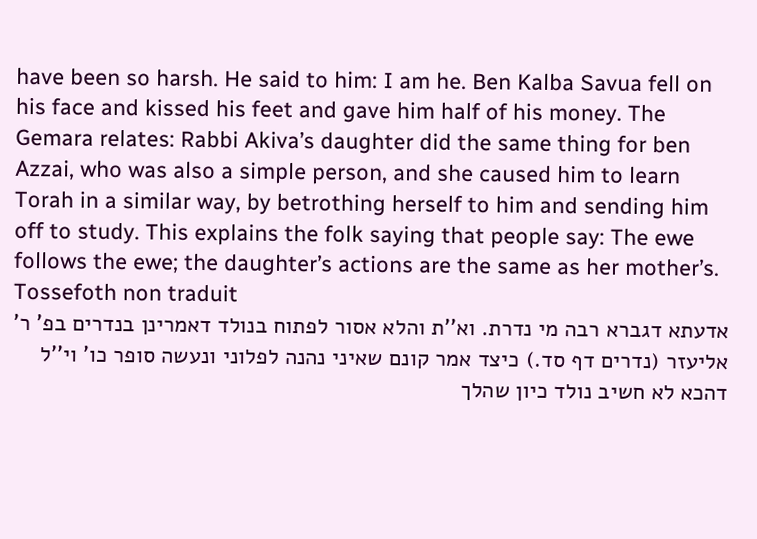have been so harsh. He said to him: I am he. Ben Kalba Savua fell on his face and kissed his feet and gave him half of his money. The Gemara relates: Rabbi Akiva’s daughter did the same thing for ben Azzai, who was also a simple person, and she caused him to learn Torah in a similar way, by betrothing herself to him and sending him off to study. This explains the folk saying that people say: The ewe follows the ewe; the daughter’s actions are the same as her mother’s.
Tossefoth non traduit
אדעתא דגברא רבה מי נדרת. וא''ת והלא אסור לפתוח בנולד דאמרינן בנדרים בפ' ר' אליעזר (נדרים דף סד.) כיצד אמר קונם שאיני נהנה לפלוני ונעשה סופר כו' וי''ל דהכא לא חשיב נולד כיון שהלך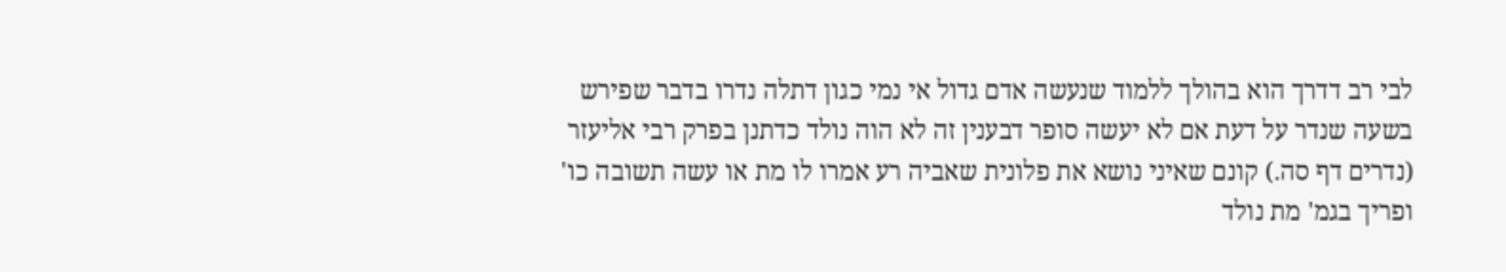לבי רב דדרך הוא בהולך ללמוד שנעשה אדם גדול אי נמי כגון דתלה נדרו בדבר שפירש בשעה שנדר על דעת אם לא יעשה סופר דבענין זה לא הוה נולד כדתנן בפרק רבי אליעזר (נדרים דף סה.) קונם שאיני נושא את פלונית שאביה רע אמרו לו מת או עשה תשובה כו' ופריך בגמ' מת נולד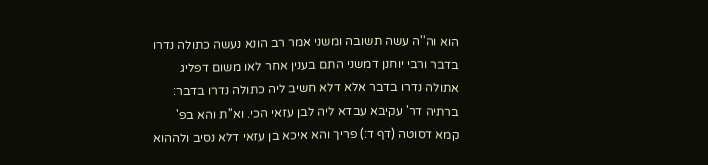הוא וה''ה עשה תשובה ומשני אמר רב הונא נעשה כתולה נדרו בדבר ורבי יוחנן דמשני התם בענין אחר לאו משום דפליג אתולה נדרו בדבר אלא דלא חשיב ליה כתולה נדרו בדבר:
ברתיה דר' עקיבא עבדא ליה לבן עזאי הכי. וא''ת והא בפ' קמא דסוטה (דף ד:) פריך והא איכא בן עזאי דלא נסיב ולההוא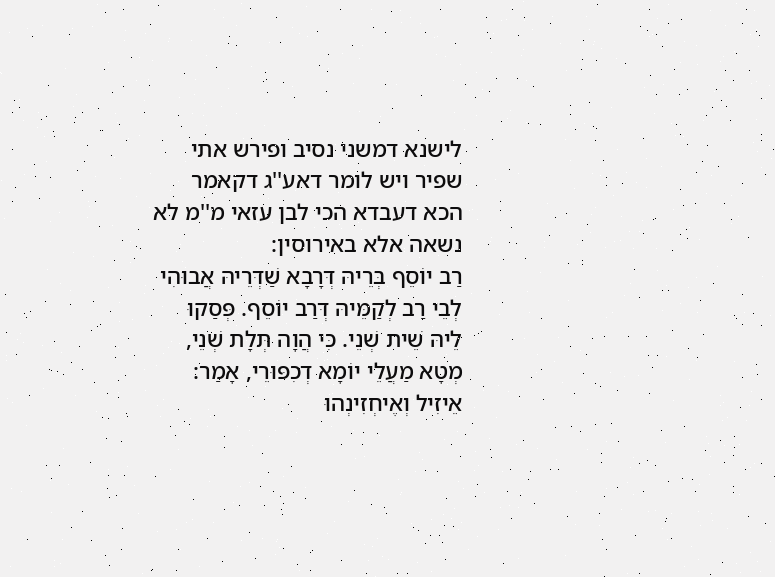לישנא דמשני נסיב ופירש אתי שפיר ויש לומר דאע''ג דקאמר הכא דעבדא הכי לבן עזאי מ''מ לא נשאה אלא באירוסין:
רַב יוֹסֵף בְּרֵיהּ דְּרָבָא שַׁדְּרֵיהּ אֲבוּהִי לְבֵי רַב לְקַמֵּיהּ דְּרַב יוֹסֵף. פְּסַקוּ לֵיהּ שֵׁית שְׁנֵי. כִּי הֲוָה תְּלָת שְׁנֵי, מְטָא מַעֲלֵי יוֹמָא דְכִפּוּרֵי, אָמַר: אֵיזִיל וְאֶיחְזִינְהוּ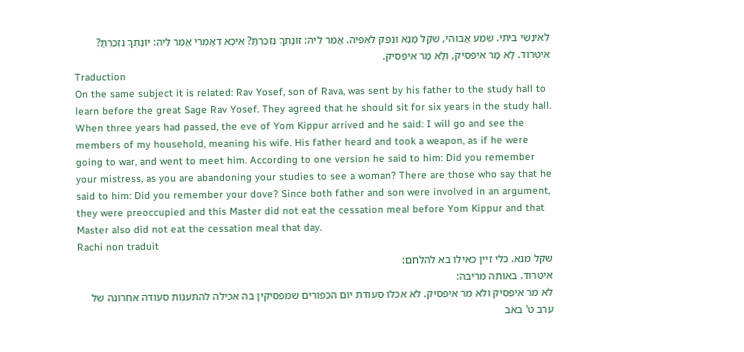לְאִינָשֵׁי בֵּיתִי. שְׁמַע אֲבוּהִי, שְׁקַל מָנָא וּנְפַק לְאַפֵּיהּ. אֲמַר לֵיהּ: זוֹנָתְךָ נִזְכַּרְתָּ? אִיכָּא דְאָמְרִי אֲמַר לֵיהּ: יוֹנָתְךָ נִזְכַּרְתָּ? אִיטְּרוּד. לָא מָר אִיפְּסִיק, וְלָא מָר אִיפְּסִיק.
Traduction
On the same subject it is related: Rav Yosef, son of Rava, was sent by his father to the study hall to learn before the great Sage Rav Yosef. They agreed that he should sit for six years in the study hall. When three years had passed, the eve of Yom Kippur arrived and he said: I will go and see the members of my household, meaning his wife. His father heard and took a weapon, as if he were going to war, and went to meet him. According to one version he said to him: Did you remember your mistress, as you are abandoning your studies to see a woman? There are those who say that he said to him: Did you remember your dove? Since both father and son were involved in an argument, they were preoccupied and this Master did not eat the cessation meal before Yom Kippur and that Master also did not eat the cessation meal that day.
Rachi non traduit
שקל מנא. כלי זיין כאילו בא להלחם:
איטרוד. באותה מריבה:
לא מר איפסיק ולא מר איפסיק. לא אכלו סעודת יום הכפורים שמפסיקין בה אכילה להתענות סעודה אחרונה של ערב ט' באב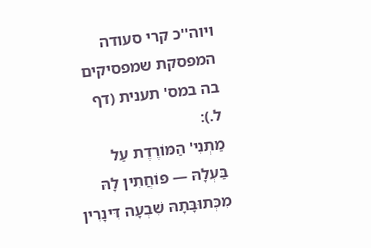ויוה''כ קרי סעודה המפסקת שמפסיקים בה במס' תענית (דף ל.):
מַתְנִי' הַמּוֹרֶדֶת עַל בַּעְלָהּ — פּוֹחֲתִין לָהּ מִכְּתוּבָּתָהּ שִׁבְעָה דִּינָרִין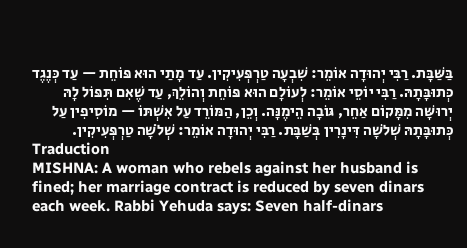בַּשַּׁבָּת. רַבִּי יְהוּדָה אוֹמֵר: שִׁבְעָה טַרְפְּעִיקִין. עַד מָתַי הוּא פּוֹחֵת — עַד כְּנֶגֶד כְּתוּבָּתָהּ. רַבִּי יוֹסֵי אוֹמֵר: לְעוֹלָם הוּא פּוֹחֵת וְהוֹלֵךְ, עַד שֶׁאִם תִּפּוֹל לָהּ יְרוּשָּׁה מִמָּקוֹם אַחֵר, גּוֹבָה הֵימֶנָּה. וְכֵן, הַמּוֹרֵד עַל אִשְׁתּוֹ — מוֹסִיפִין עַל כְּתוּבָּתָהּ שְׁלֹשָׁה דִּינָרִין בְּשַׁבָּת. רַבִּי יְהוּדָה אוֹמֵר: שְׁלֹשָׁה טַרְפְּעִיקִין.
Traduction
MISHNA: A woman who rebels against her husband is fined; her marriage contract is reduced by seven dinars each week. Rabbi Yehuda says: Seven half-dinars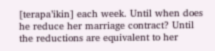[terapa’ikin] each week. Until when does he reduce her marriage contract? Until the reductions are equivalent to her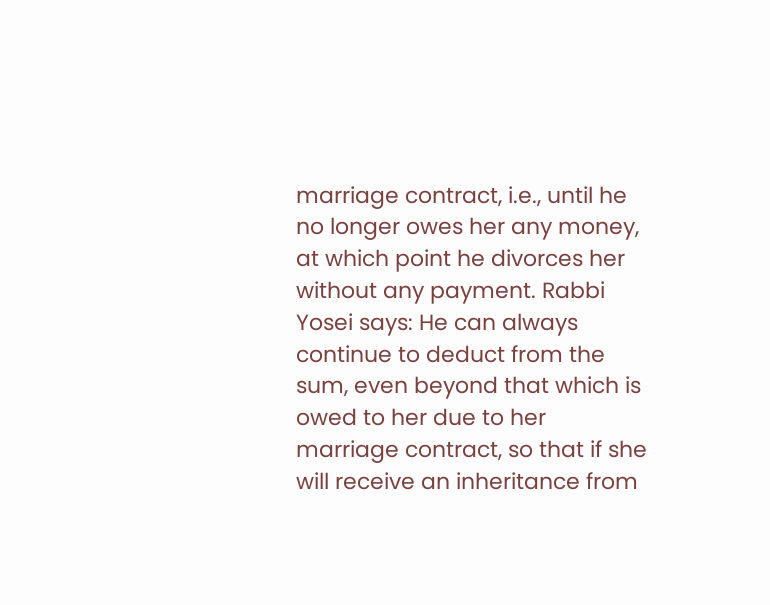marriage contract, i.e., until he no longer owes her any money, at which point he divorces her without any payment. Rabbi Yosei says: He can always continue to deduct from the sum, even beyond that which is owed to her due to her marriage contract, so that if she will receive an inheritance from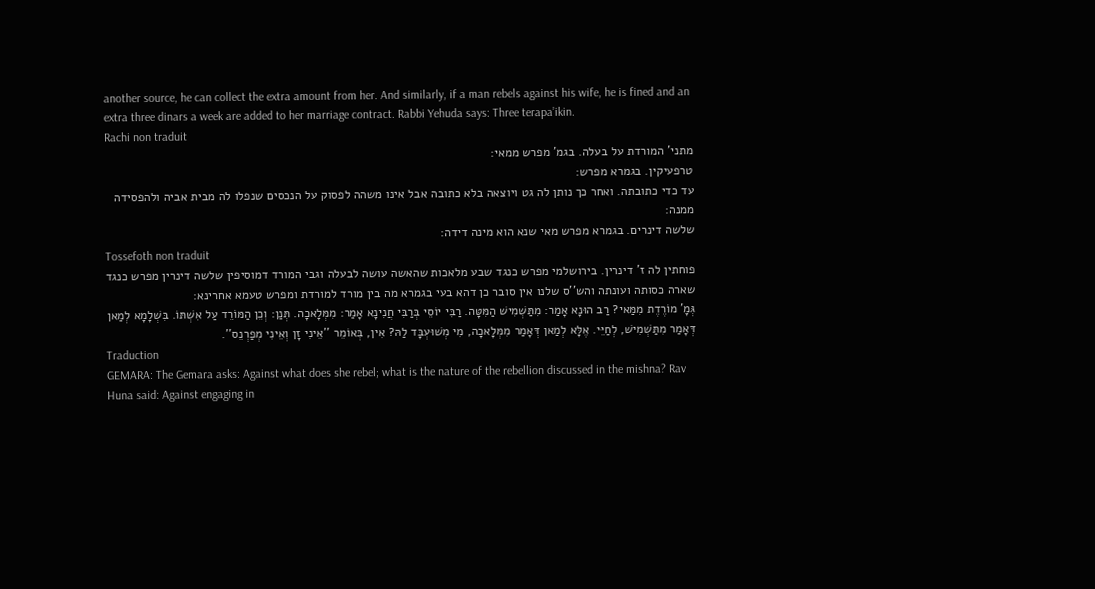another source, he can collect the extra amount from her. And similarly, if a man rebels against his wife, he is fined and an extra three dinars a week are added to her marriage contract. Rabbi Yehuda says: Three terapa’ikin.
Rachi non traduit
מתני' המורדת על בעלה. בגמ' מפרש ממאי:
טרפעיקין. בגמרא מפרש:
עד כדי כתובתה. ואחר כך נותן לה גט ויוצאה בלא כתובה אבל אינו משהה לפסוק על הנכסים שנפלו לה מבית אביה ולהפסידה ממנה:
שלשה דינרים. בגמרא מפרש מאי שנא הוא מינה דידה:
Tossefoth non traduit
פוחתין לה ז' דינרין. בירושלמי מפרש כנגד שבע מלאכות שהאשה עושה לבעלה וגבי המורד דמוסיפין שלשה דינרין מפרש כנגד שארה כסותה ועונתה והש''ס שלנו אין סובר כן דהא בעי בגמרא מה בין מורד למורדת ומפרש טעמא אחרינא:
גְּמָ' מוֹרֶדֶת מִמַּאי? רַב הוּנָא אָמַר: מִתַּשְׁמִישׁ הַמִּטָּה. רַבִּי יוֹסֵי בְּרַבִּי חֲנִינָא אָמַר: מִמְּלָאכָה. תְּנַן: וְכֵן הַמּוֹרֵד עַל אִשְׁתּוֹ. בִּשְׁלָמָא לְמַאן דְּאָמַר מִתַּשְׁמִישׁ, לְחַיֵּי. אֶלָּא לְמַאן דְּאָמַר מִמְּלָאכָה, מִי מְשׁוּעְבָּד לַהּ? אִין, בְּאוֹמֵר ''אֵינִי זָן וְאֵינִי מְפַרְנֵס''.
Traduction
GEMARA: The Gemara asks: Against what does she rebel; what is the nature of the rebellion discussed in the mishna? Rav Huna said: Against engaging in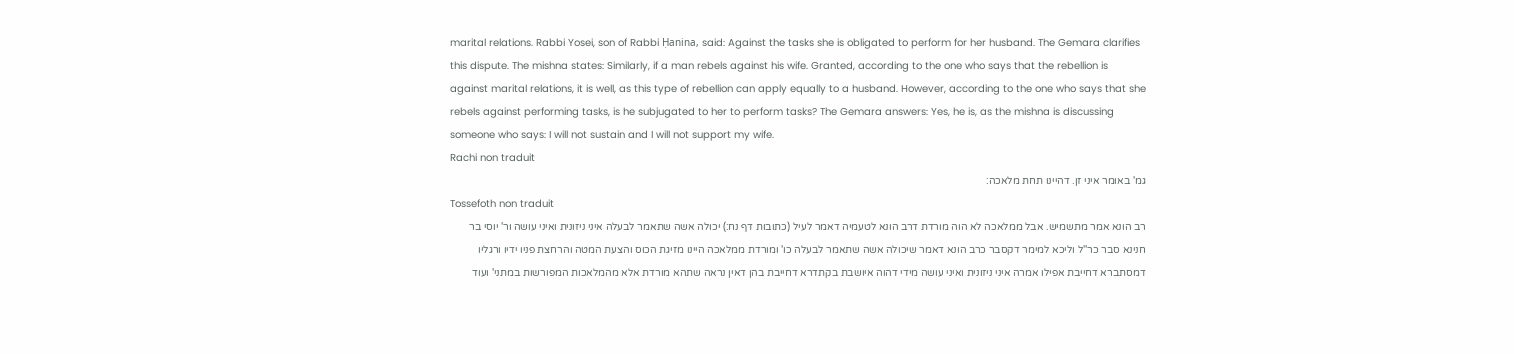marital relations. Rabbi Yosei, son of Rabbi Ḥanina, said: Against the tasks she is obligated to perform for her husband. The Gemara clarifies this dispute. The mishna states: Similarly, if a man rebels against his wife. Granted, according to the one who says that the rebellion is against marital relations, it is well, as this type of rebellion can apply equally to a husband. However, according to the one who says that she rebels against performing tasks, is he subjugated to her to perform tasks? The Gemara answers: Yes, he is, as the mishna is discussing someone who says: I will not sustain and I will not support my wife.
Rachi non traduit
גמ' באומר איני זן. דהיינו תחת מלאכה:
Tossefoth non traduit
רב הונא אמר מתשמיש. אבל ממלאכה לא הוה מורדת דרב הונא לטעמיה דאמר לעיל (כתובות דף נח:) יכולה אשה שתאמר לבעלה איני ניזונית ואיני עושה ור' יוסי בר חנינא סבר כר''ל וליכא למימר דקסבר כרב הונא דאמר שיכולה אשה שתאמר לבעלה כו' ומורדת ממלאכה היינו מזיגת הכוס והצעת המטה והרחצת פניו ידיו ורגליו דמסתברא דחייבת אפילו אמרה איני ניזונית ואיני עושה מידי דהוה איושבת בקתדרא דחייבת בהן דאין נראה שתהא מורדת אלא מהמלאכות המפורשות במתני' ועוד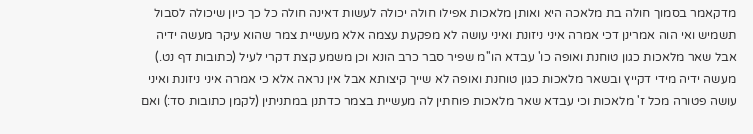מדקאמר בסמוך חולה בת מלאכה היא ואותן מלאכות אפילו חולה יכולה לעשות דאינה חולה כל כך כיון שיכולה לסבול תשמיש ואי הוה אמרינן דכי אמרה איני ניזונת ואיני עושה לא מפקעת עצמה אלא מעשיית צמר שהוא עיקר מעשה ידיה אבל שאר מלאכות כגון טוחנת ואופה כו' עבדא הו''מ שפיר סבר כרב הונא וכן משמע קצת דקרי לעיל (כתובות דף נט.) מעשה ידיה מידי דקייץ ובשאר מלאכות כגון טוחנת ואופה לא שייך קיצותא אבל אין נראה אלא כי אמרה איני ניזונת ואיני עושה פטורה מכל ז' מלאכות וכי עבדא שאר מלאכות פוחתין לה מעשיית בצמר כדתנן במתניתין (לקמן כתובות סד:) ואם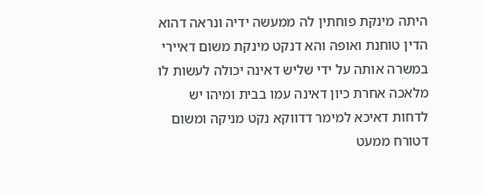היתה מינקת פוחתין לה ממעשה ידיה ונראה דהוא הדין טוחנת ואופה והא דנקט מינקת משום דאיירי במשרה אותה על ידי שליש דאינה יכולה לעשות לו מלאכה אחרת כיון דאינה עמו בבית ומיהו יש לדחות דאיכא למימר דדווקא נקט מניקה ומשום דטורח ממעט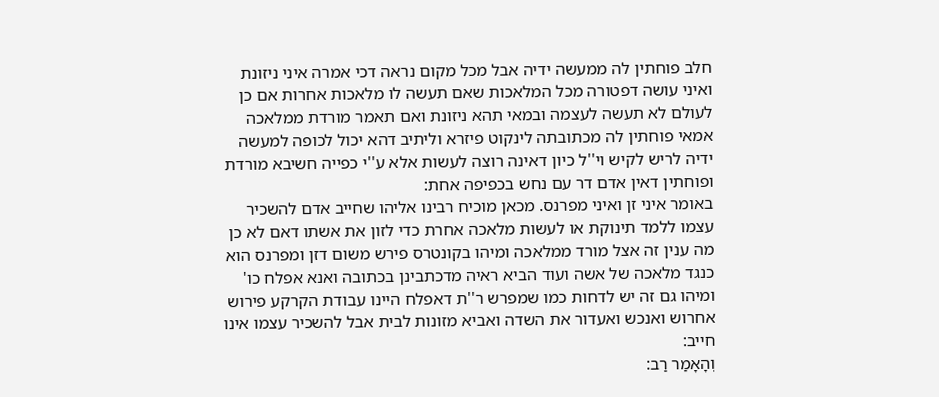חלב פוחתין לה ממעשה ידיה אבל מכל מקום נראה דכי אמרה איני ניזונת ואיני עושה דפטורה מכל המלאכות שאם תעשה לו מלאכות אחרות אם כן לעולם לא תעשה לעצמה ובמאי תהא ניזונת ואם תאמר מורדת ממלאכה אמאי פוחתין לה מכתובתה לינקוט פיזרא וליתיב דהא יכול לכופה למעשה ידיה לריש לקיש וי''ל כיון דאינה רוצה לעשות אלא ע''י כפייה חשיבא מורדת ופוחתין דאין אדם דר עם נחש בכפיפה אחת:
באומר איני זן ואיני מפרנס. מכאן מוכיח רבינו אליהו שחייב אדם להשכיר עצמו ללמד תינוקת או לעשות מלאכה אחרת כדי לזון את אשתו דאם לא כן מה ענין זה אצל מורד ממלאכה ומיהו בקונטרס פירש משום דזן ומפרנס הוא כנגד מלאכה של אשה ועוד הביא ראיה מדכתבינן בכתובה ואנא אפלח כו' ומיהו גם זה יש לדחות כמו שמפרש ר''ת דאפלח היינו עבודת הקרקע פירוש אחרוש ואנכש ואעדור את השדה ואביא מזונות לבית אבל להשכיר עצמו אינו חייב:
וְהָאָמַר רַב: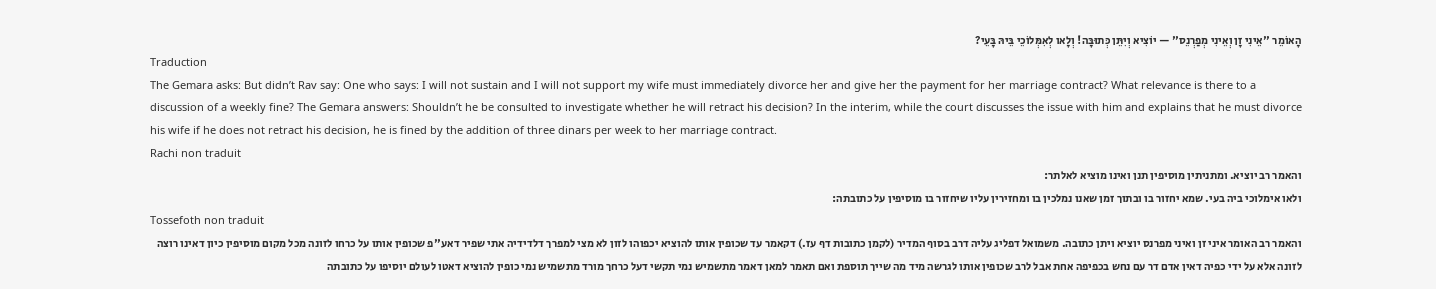הָאוֹמֵר ''אֵינִי זָן וְאֵינִי מְפַרְנֵס'' — יוֹצִיא וְיִתֵּן כְּתוּבָּה! וְלָאו לְאִמְּלוֹכֵי בֵּיהּ בָּעֵי?
Traduction
The Gemara asks: But didn’t Rav say: One who says: I will not sustain and I will not support my wife must immediately divorce her and give her the payment for her marriage contract? What relevance is there to a discussion of a weekly fine? The Gemara answers: Shouldn’t he be consulted to investigate whether he will retract his decision? In the interim, while the court discusses the issue with him and explains that he must divorce his wife if he does not retract his decision, he is fined by the addition of three dinars per week to her marriage contract.
Rachi non traduit
והאמר רב יוציא. ומתניתין מוסיפין תנן ואינו מוציא לאלתר:
ולאו אימלוכי ביה בעי. שמא יחזור בו ובתוך זמן שאנו נמלכין בו ומחזירין עליו שיחזור בו מוסיפין על כתובתה:
Tossefoth non traduit
והאמר רב האומר איני זן ואיני מפרנס יוציא ויתן כתובה. משמואל דפליג עליה דרב בסוף המדיר (לקמן כתובות דף עז.) דקאמר עד שכופין אותו להוציא יכפוהו לזון לא מצי למפרך דלדידיה אתי שפיר דאע''פ שכופין אותו על כרחו לזונה מכל מקום מוסיפין כיון דאינו רוצה לזונה אלא על ידי כפיה דאין אדם דר עם נחש בכפיפה אחת אבל לרב שכופין אותו לגרשה מיד מה שייך תוספת ואם תאמר למאן דאמר מתשמיש נמי תקשי דעל כרחך מורד מתשמיש נמי כופין להוציא דאטו לעולם יוסיפו על כתובתה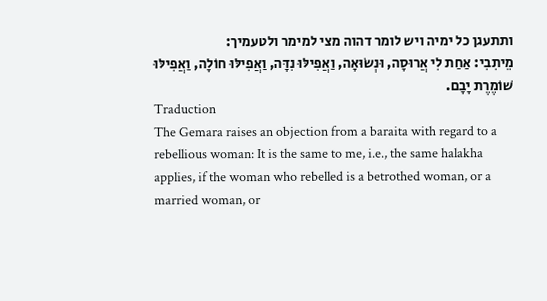ותתעגן כל ימיה ויש לומר דהוה מצי למימר ולטעמיך:
מֵיתִבִי: אַחַת לִי אֲרוּסָה, וּנְשׂוּאָה, וַאֲפִילּוּ נִדָּה, וַאֲפִילּוּ חוֹלָה, וַאֲפִילּוּ שׁוֹמֶרֶת יָבָם.
Traduction
The Gemara raises an objection from a baraita with regard to a rebellious woman: It is the same to me, i.e., the same halakha applies, if the woman who rebelled is a betrothed woman, or a married woman, or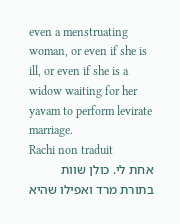even a menstruating woman, or even if she is ill, or even if she is a widow waiting for her yavam to perform levirate marriage.
Rachi non traduit
אחת לי. כולן שוות בתורת מרד ואפילו שהיא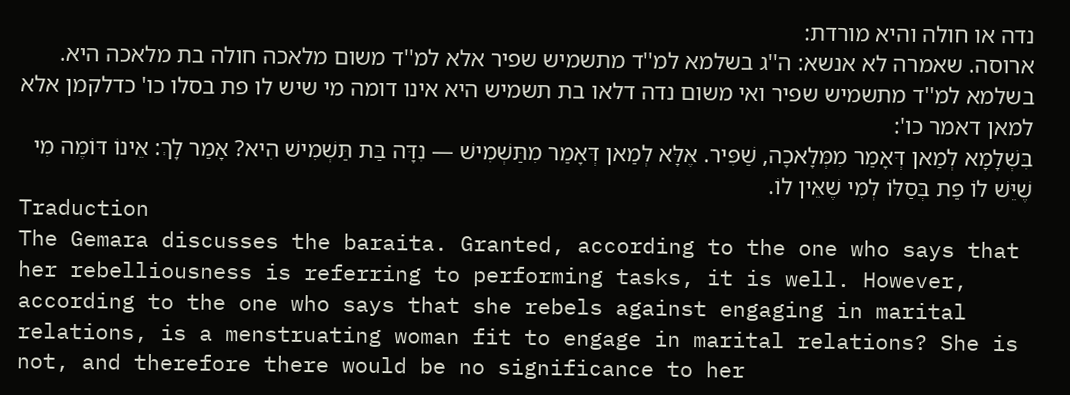נדה או חולה והיא מורדת:
ארוסה. שאמרה לא אנשא: ה''ג בשלמא למ''ד מתשמיש שפיר אלא למ''ד משום מלאכה חולה בת מלאכה היא. בשלמא למ''ד מתשמיש שפיר ואי משום נדה דלאו בת תשמיש היא אינו דומה מי שיש לו פת בסלו כו' כדלקמן אלא למאן דאמר כו':
בִּשְׁלָמָא לְמַאן דְּאָמַר מִמְּלָאכָה, שַׁפִּיר. אֶלָּא לְמַאן דְּאָמַר מִתַּשְׁמִישׁ — נִדָּה בַּת תַּשְׁמִישׁ הִיא? אָמַר לָךְ: אֵינוֹ דּוֹמֶה מִי שֶׁיֵּשׁ לוֹ פַּת בְּסַלּוֹ לְמִי שֶׁאֵין לוֹ.
Traduction
The Gemara discusses the baraita. Granted, according to the one who says that her rebelliousness is referring to performing tasks, it is well. However, according to the one who says that she rebels against engaging in marital relations, is a menstruating woman fit to engage in marital relations? She is not, and therefore there would be no significance to her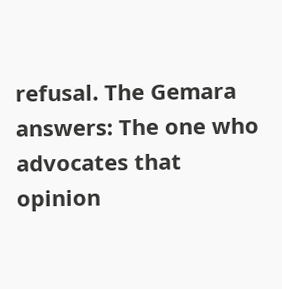refusal. The Gemara answers: The one who advocates that opinion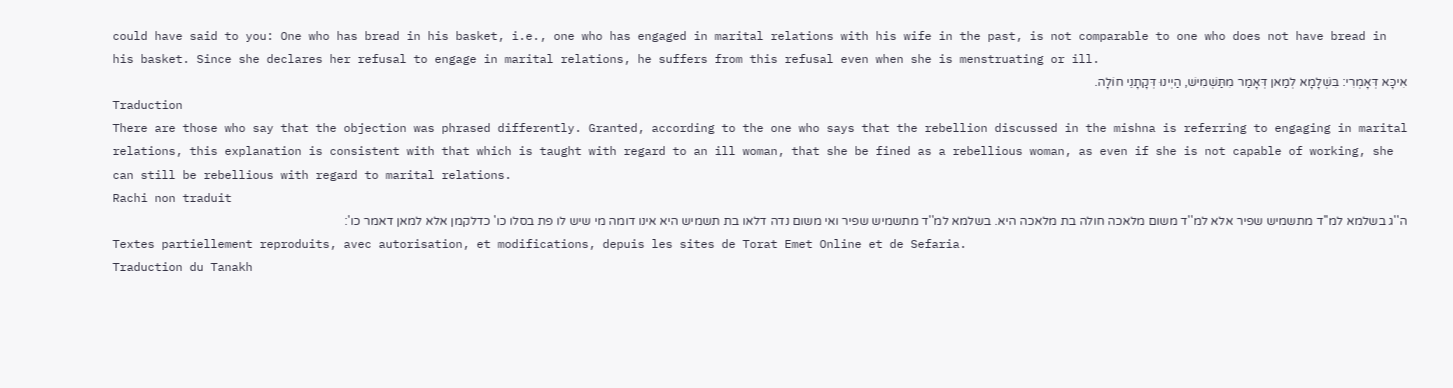could have said to you: One who has bread in his basket, i.e., one who has engaged in marital relations with his wife in the past, is not comparable to one who does not have bread in his basket. Since she declares her refusal to engage in marital relations, he suffers from this refusal even when she is menstruating or ill.
אִיכָּא דְּאָמְרִי: בִּשְׁלָמָא לְמַאן דְּאָמַר מִתַּשְׁמִישׁ, הַיְינוּ דְּקָתָנֵי חוֹלָה.
Traduction
There are those who say that the objection was phrased differently. Granted, according to the one who says that the rebellion discussed in the mishna is referring to engaging in marital relations, this explanation is consistent with that which is taught with regard to an ill woman, that she be fined as a rebellious woman, as even if she is not capable of working, she can still be rebellious with regard to marital relations.
Rachi non traduit
ה''ג בשלמא למ''ד מתשמיש שפיר אלא למ''ד משום מלאכה חולה בת מלאכה היא. בשלמא למ''ד מתשמיש שפיר ואי משום נדה דלאו בת תשמיש היא אינו דומה מי שיש לו פת בסלו כו' כדלקמן אלא למאן דאמר כו':
Textes partiellement reproduits, avec autorisation, et modifications, depuis les sites de Torat Emet Online et de Sefaria.
Traduction du Tanakh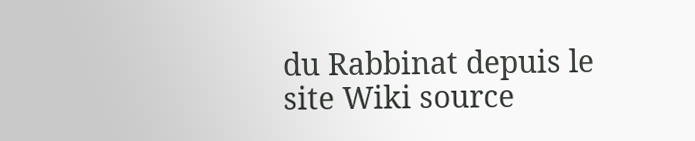du Rabbinat depuis le site Wiki source